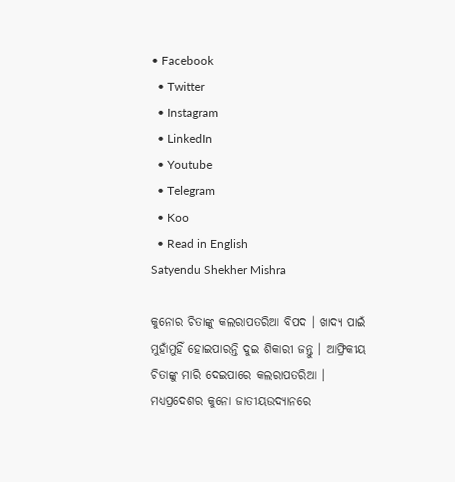• Facebook
  • Twitter
  • Instagram
  • LinkedIn
  • Youtube
  • Telegram
  • Koo
  • Read in English
Satyendu Shekher Mishra

କୁନୋର ଚିତାଙ୍କୁ କଲରାପତରିଆ ବିପଦ । ଖାଦ୍ୟ ପାଇଁ ମୁହାଁମୁହିଁ ହୋଇପାରନ୍ତି ଦୁଇ ଶିକାରୀ ଜନ୍ତୁ । ଆଫ୍ରିକୀୟ ଚିତାଙ୍କୁ ମାରି ଦେଇପାରେ କଲରାପତରିଆ । ମଧ୍ୟପ୍ରଦେଶର କୁନୋ ଜାତୀୟଉଦ୍ୟାନରେ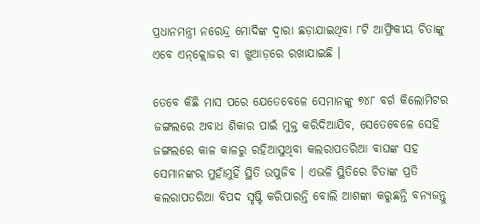ପ୍ରଧାନମନ୍ତ୍ରୀ ନରେନ୍ଦ୍ର ମୋଦିଙ୍କ ଦ୍ୱାରା ଛଡ଼ାଯାଇଥିବା ୮ଟି ଆଫ୍ରିକୀୟ ଚିତାଙ୍କୁ ଏବେ ଏନ୍‌କ୍ଲୋଜର ବା ଖୁଆଡ଼ରେ ରଖାଯାଇଛି ।

ତେବେ କିଛି ମାସ ପରେ ଯେତେବେଳେ ସେମାନଙ୍କୁ ୭୪୮ ବର୍ଗ କିଲୋମିଟର ଜଙ୍ଗଲରେ ଅବାଧ ଶିକାର ପାଇଁ ମୁକ୍ତ କରିଦିଆଯିବ, ସେତେବେଳେ ସେହି ଜଙ୍ଗଲରେ କାଳ କାଳରୁ ରହିଆସୁଥିବା କଲରାପତରିଆ ବାଘଙ୍କ ସହ ସେମାନଙ୍କର ମୁହାଁମୁହିଁ ସ୍ଥିତି ଉପୁଜିବ । ଏଭଳି ସ୍ଥିତିରେ ଚିତାଙ୍କ ପ୍ରତି କଲରାପତରିଆ ବିପଦ ସୃଷ୍ଟି କରିପାରନ୍ତି ବୋଲି ଆଶଙ୍କା କରୁଛନ୍ତି ବନ୍ୟଜନ୍ତୁ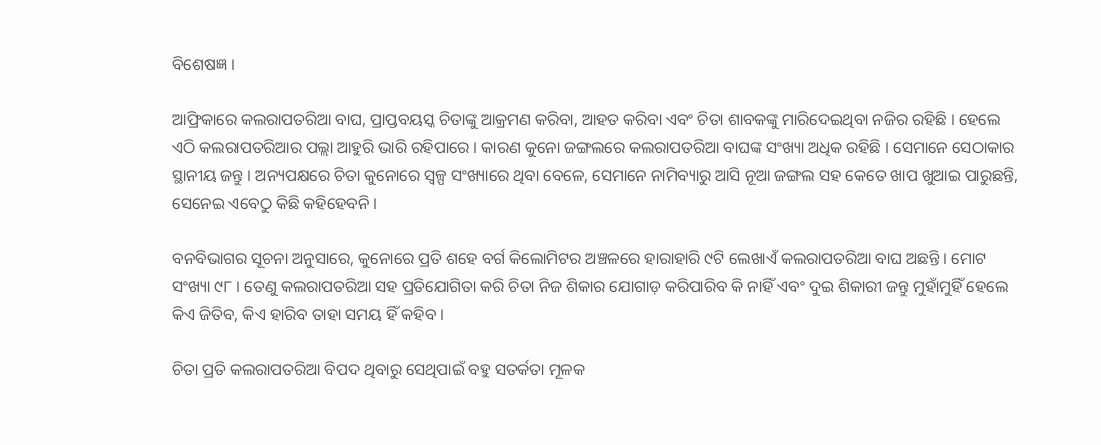ବିଶେଷଜ୍ଞ ।

ଆଫ୍ରିକାରେ କଲରାପତରିଆ ବାଘ, ପ୍ରାପ୍ତବୟସ୍କ ଚିତାଙ୍କୁ ଆକ୍ରମଣ କରିବା, ଆହତ କରିବା ଏବଂ ଚିତା ଶାବକଙ୍କୁ ମାରିଦେଇଥିବା ନଜିର ରହିଛି । ହେଲେ ଏଠି କଲରାପତରିଆର ପଲ୍ଲା ଆହୁରି ଭାରି ରହିପାରେ । କାରଣ କୁନୋ ଜଙ୍ଗଲରେ କଲରାପତରିଆ ବାଘଙ୍କ ସଂଖ୍ୟା ଅଧିକ ରହିଛି । ସେମାନେ ସେଠାକାର ସ୍ଥାନୀୟ ଜନ୍ତୁ । ଅନ୍ୟପକ୍ଷରେ ଚିତା କୁନୋରେ ସ୍ୱଳ୍ପ ସଂଖ୍ୟାରେ ଥିବା ବେଳେ, ସେମାନେ ନାମିବ୍ୟାରୁ ଆସି ନୂଆ ଜଙ୍ଗଲ ସହ କେତେ ଖାପ ଖୁଆଇ ପାରୁଛନ୍ତି, ସେନେଇ ଏବେଠୁ କିଛି କହିହେବନି ।

ବନବିଭାଗର ସୂଚନା ଅନୁସାରେ, କୁନୋରେ ପ୍ରତି ଶହେ ବର୍ଗ କିଲୋମିଟର ଅଞ୍ଚଳରେ ହାରାହାରି ୯ଟି ଲେଖାଏଁ କଲରାପତରିଆ ବାଘ ଅଛନ୍ତି । ମୋଟ ସଂଖ୍ୟା ୯୮ । ତେଣୁ କଲରାପତରିଆ ସହ ପ୍ରତିଯୋଗିତା କରି ଚିତା ନିଜ ଶିକାର ଯୋଗାଡ଼ କରିପାରିବ କି ନାହିଁ ଏବଂ ଦୁଇ ଶିକାରୀ ଜନ୍ତୁ ମୁହାଁମୁହିଁ ହେଲେ କିଏ ଜିତିବ, କିଏ ହାରିବ ତାହା ସମୟ ହିଁ କହିବ ।

ଚିତା ପ୍ରତି କଲରାପତରିଆ ବିପଦ ଥିବାରୁ ସେଥିପାଇଁ ବହୁ ସତର୍କତା ମୂଳକ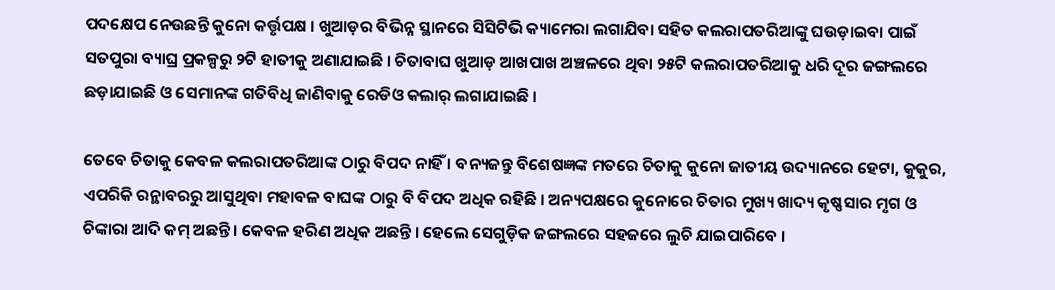ପଦକ୍ଷେପ ନେଉଛନ୍ତି କୁନୋ କର୍ତ୍ତୃପକ୍ଷ । ଖୁଆଡ଼ର ବିଭିନ୍ନ ସ୍ଥାନରେ ସିସିଟିଭି କ୍ୟାମେରା ଲଗାଯିବା ସହିତ କଲରାପତରିଆଙ୍କୁ ଘଉଡ଼ାଇବା ପାଇଁ ସତପୁରା ବ୍ୟାଘ୍ର ପ୍ରକଳ୍ପରୁ ୨ଟି ହାତୀକୁ ଅଣାଯାଇଛି । ଚିତାବାଘ ଖୁଆଡ଼ ଆଖପାଖ ଅଞ୍ଚଳରେ ଥିବା ୨୫ଟି କଲରାପତରିଆକୁ ଧରି ଦୂର ଜଙ୍ଗଲରେ ଛଡ଼ାଯାଇଛି ଓ ସେମାନଙ୍କ ଗତିବିଧି ଜାଣିବାକୁ ରେଡିଓ କଲାର୍ ଲଗାଯାଇଛି ।

ତେବେ ଚିତାକୁ କେବଳ କଲରାପତରିଆଙ୍କ ଠାରୁ ବିପଦ ନାହିଁ । ବନ୍ୟଜନ୍ତୁ ବିଶେଷଜ୍ଞଙ୍କ ମତରେ ଚିତାକୁ କୁନୋ ଜାତୀୟ ଉଦ୍ୟାନରେ ହେଟା, କୁକୁର, ଏପରିକି ରନ୍ଥାବରରୁ ଆସୁଥିବା ମହାବଳ ବାଘଙ୍କ ଠାରୁ ବି ବିପଦ ଅଧିକ ରହିଛି । ଅନ୍ୟପକ୍ଷରେ କୁନୋରେ ଚିତାର ମୁଖ୍ୟ ଖାଦ୍ୟ କୃଷ୍ଣସାର ମୃଗ ଓ ଚିଙ୍କାରା ଆଦି କମ୍ ଅଛନ୍ତି । କେବଳ ହରିଣ ଅଧିକ ଅଛନ୍ତି । ହେଲେ ସେଗୁଡ଼ିକ ଜଙ୍ଗଲରେ ସହଜରେ ଲୁଚି ଯାଇପାରିବେ ।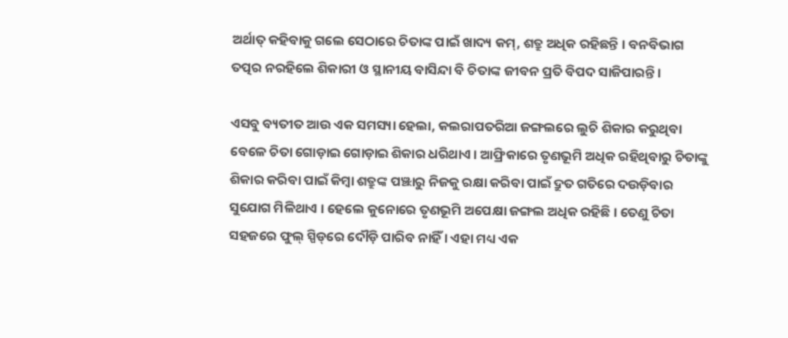ଅର୍ଥାତ୍ କହିବାକୁ ଗଲେ ସେଠାରେ ଚିତାଙ୍କ ପାଇଁ ଖାଦ୍ୟ କମ୍, ଶତ୍ରୁ ଅଧିକ ରହିଛନ୍ତି । ବନବିଭାଗ ତତ୍ପର ନରହିଲେ ଶିକାରୀ ଓ ସ୍ଥାନୀୟ ବାସିନ୍ଦା ବି ଚିତାଙ୍କ ଜୀବନ ପ୍ରତି ବିପଦ ସାଜିପାରନ୍ତି ।

ଏସବୁ ବ୍ୟତୀତ ଆଉ ଏକ ସମସ୍ୟା ହେଲା, କଲରାପତରିଆ ଜଙ୍ଗଲରେ ଲୁଚି ଶିକାର କରୁଥିବା ବେଳେ ଚିତା ଗୋଡ଼ାଇ ଗୋଡ଼ାଇ ଶିକାର ଧରିଥାଏ । ଆଫ୍ରିକାରେ ତୃଣଭୂମି ଅଧିକ ରହିଥିବାରୁ ଚିତାଙ୍କୁ ଶିକାର କରିବା ପାଇଁ କିମ୍ବା ଶତ୍ରୁଙ୍କ ପଞ୍ଝାରୁ ନିଜକୁ ରକ୍ଷା କରିବା ପାଇଁ ଦ୍ରୁତ ଗତିରେ ଦଉଡ଼ିବାର ସୁଯୋଗ ମିଳିଥାଏ । ହେଲେ କୁନୋରେ ତୃଣଭୂମି ଅପେକ୍ଷା ଜଙ୍ଗଲ ଅଧିକ ରହିଛି । ତେଣୁ ଚିତା ସହଜରେ ଫୁଲ୍ ସ୍ପିଡ୍‌ରେ ଦୌଡ଼ି ପାରିବ ନାହିଁ । ଏହା ମଧ୍ୟ ଏକ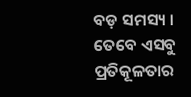ବଡ଼ ସମସ୍ୟ । ତେବେ ଏସବୁ ପ୍ରତିକୂଳତାର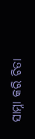ସାମ୍ନା କରି ଚିତା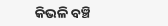କିଭଳି ବଞ୍ଚି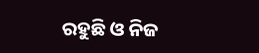ରହୁଛି ଓ ନିଜ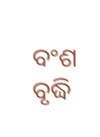ବଂଶ ବୃଦ୍ଧି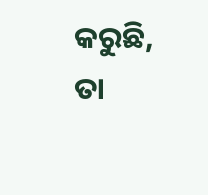କରୁଛି, ତା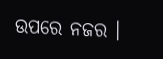ଉପରେ ନଜର ।